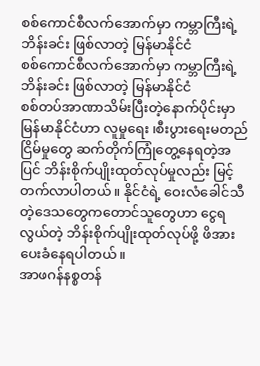စစ်ကောင်စီလက်အောက်မှာ ကမ္ဘာကြီးရဲ့ဘိန်းခင်း ဖြစ်လာတဲ့ မြန်မာနိုင်ငံ
စစ်ကောင်စီလက်အောက်မှာ ကမ္ဘာကြီးရဲ့ဘိန်းခင်း ဖြစ်လာတဲ့ မြန်မာနိုင်ငံ
စစ်တပ်အာဏာသိမ်းပြီးတဲ့နောက်ပိုင်းမှာ မြန်မာနိုင်ငံဟာ လူမှုရေး ၊စီးပွားရေးမတည်ငြိမ်မှုတွေ ဆက်တိုက်ကြုံတွေ့နေရတဲ့အပြင် ဘိန်းစိုက်ပျိုးထုတ်လုပ်မှုလည်း မြင့်တက်လာပါတယ်။ နိုင်ငံရဲ့ ဝေးလံခေါင်သီတဲ့ဒေသတွေကတောင်သူတွေဟာ ငွေရလွယ်တဲ့ ဘိန်းစိုက်ပျိုးထုတ်လုပ်ဖို့ ဖိအားပေးခံနေရပါတယ်။
အာဖဂန်နစ္စတန်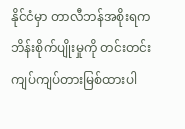နိုင်ငံမှာ တာလီဘန်အစိုးရက ဘိန်းစိုက်ပျိုးမှုကို တင်းတင်းကျပ်ကျပ်တားမြစ်ထားပါ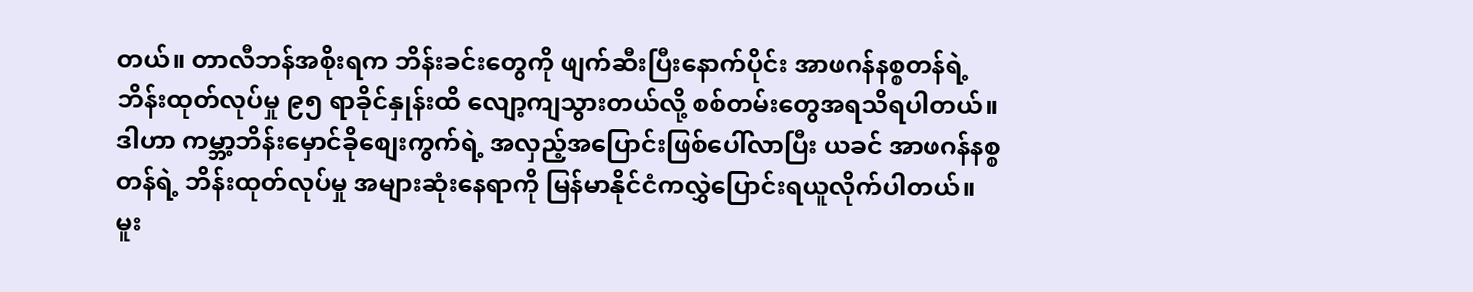တယ်။ တာလီဘန်အစိုးရက ဘိန်းခင်းတွေကို ဖျက်ဆီးပြီးနောက်ပိုင်း အာဖဂန်နစ္စတန်ရဲ့ ဘိန်းထုတ်လုပ်မှု ၉၅ ရာခိုင်နှုန်းထိ လျော့ကျသွားတယ်လို့ စစ်တမ်းတွေအရသိရပါတယ်။
ဒါဟာ ကမ္ဘာ့ဘိန်းမှောင်ခိုစျေးကွက်ရဲ့ အလှည့်အပြောင်းဖြစ်ပေါ်လာပြီး ယခင် အာဖဂန်နစ္စတန်ရဲ့ ဘိန်းထုတ်လုပ်မှု အများဆုံးနေရာကို မြန်မာနိုင်ငံကလွှဲပြောင်းရယူလိုက်ပါတယ်။
မူး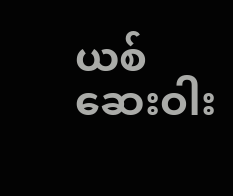ယစ်ဆေးဝါး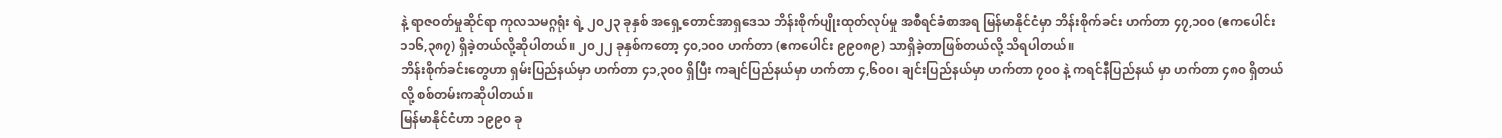နဲ့ ရာဇဝတ်မှုဆိုင်ရာ ကုလသမဂ္ဂရုံး ရဲ့ ၂၀၂၃ ခုနှစ် အရှေ့တောင်အာရှဒေသ ဘိန်းစိုက်ပျိုးထုတ်လုပ်မှု အစီရင်ခံစာအရ မြန်မာနိုင်ငံမှာ ဘိန်းစိုက်ခင်း ဟက်တာ ၄၇,၁၀၀ (ဧကပေါင်း ၁၁၆,၃၈၇) ရှိခဲ့တယ်လို့ဆိုပါတယ်။ ၂၀၂၂ ခုနှစ်ကတော့ ၄၀,၁၀၀ ဟက်တာ (ဧကပေါင်း ၉၉၀၈၉) သာရှိခဲ့တာဖြစ်တယ်လို့ သိရပါတယ်။
ဘိန်းစိုက်ခင်းတွေဟာ ရှမ်းပြည်နယ်မှာ ဟက်တာ ၄၁,၃၀၀ ရှိပြီး ကချင်ပြည်နယ်မှာ ဟက်တာ ၄,၆၀၀၊ ချင်းပြည်နယ်မှာ ဟက်တာ ၇၀၀ နဲ့ ကရင်နီပြည်နယ် မှာ ဟက်တာ ၄၈၀ ရှိတယ်လို့ စစ်တမ်းကဆိုပါတယ်။
မြန်မာနိုင်ငံဟာ ၁၉၉၀ ခု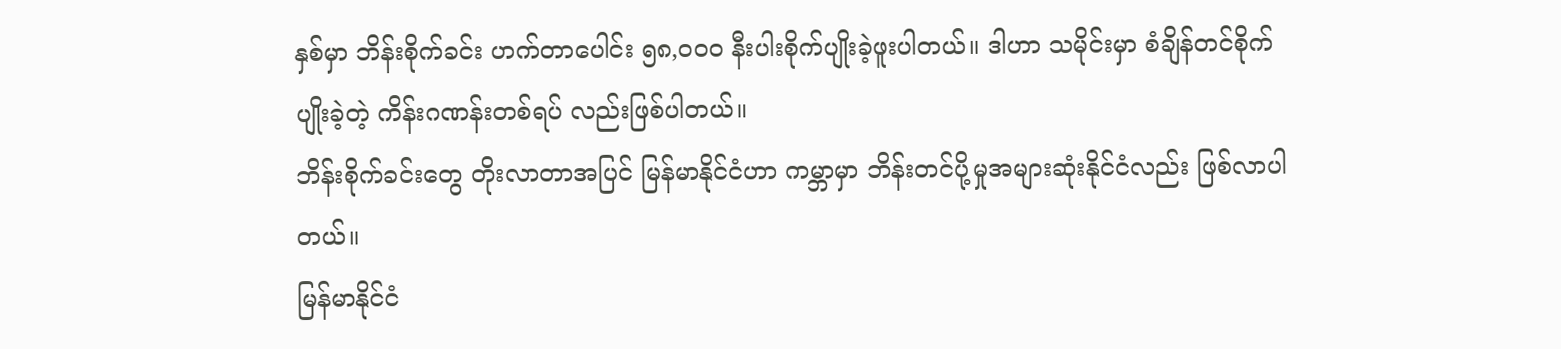နှစ်မှာ ဘိန်းစိုက်ခင်း ဟက်တာပေါင်း ၅၈,၀၀၀ နီးပါးစိုက်ပျိုးခဲ့ဖူးပါတယ်။ ဒါဟာ သမိုင်းမှာ စံချိန်တင်စိုက်ပျိုးခဲ့တဲ့ ကိန်းဂဏန်းတစ်ရပ် လည်းဖြစ်ပါတယ်။
ဘိန်းစိုက်ခင်းတွေ တိုးလာတာအပြင် မြန်မာနိုင်ငံဟာ ကမ္ဘာမှာ ဘိန်းတင်ပို့မှုအများဆုံးနိုင်ငံလည်း ဖြစ်လာပါတယ်။
မြန်မာနိုင်ငံ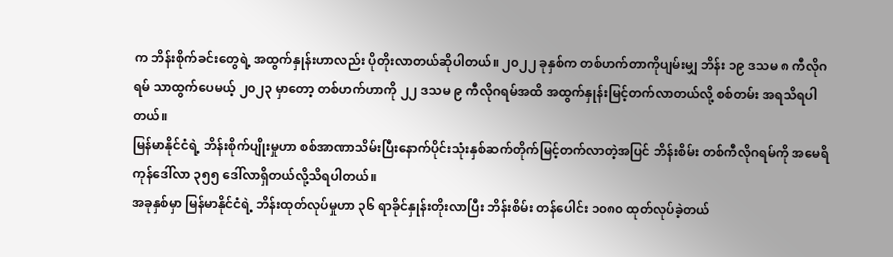က ဘိန်းစိုက်ခင်းတွေရဲ့ အထွက်နှုန်းဟာလည်း ပိုတိုးလာတယ်ဆိုပါတယ်။ ၂၀၂၂ ခုနှစ်က တစ်ဟက်တာကိုပျမ်းမျှ ဘိန်း ၁၉ ဒသမ ၈ ကီလိုဂရမ် သာထွက်ပေမယ့် ၂၀၂၃ မှာတော့ တစ်ဟက်ဟာကို ၂၂ ဒသမ ၉ ကီလိုဂရမ်အထိ အထွက်နှုန်းမြင့်တက်လာတယ်လို့ စစ်တမ်း အရသိရပါတယ်။
မြန်မာနိုင်ငံရဲ့ ဘိန်းစိုက်ပျိုးမှုဟာ စစ်အာဏာသိမ်းပြီးနောက်ပိုင်းသုံးနှစ်ဆက်တိုက်မြင့်တက်လာတဲ့အပြင် ဘိန်းစိမ်း တစ်ကီလိုဂရမ်ကို အမေရိကုန်ဒေါ်လာ ၃၅၅ ဒေါ်လာရှိတယ်လို့သိရပါတယ်။
အခုနှစ်မှာ မြန်မာနိုင်ငံရဲ့ ဘိန်းထုတ်လုပ်မှုဟာ ၃၆ ရာခိုင်နှုန်းတိုးလာပြီး ဘိန်းစိမ်း တန်ပေါင်း ၁၀၈၀ ထုတ်လုပ်ခဲ့တယ်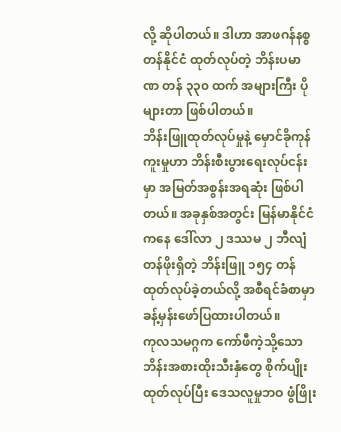လို့ ဆိုပါတယ်။ ဒါဟာ အာဖဂန်နစ္စတန်နိုင်ငံ ထုတ်လုပ်တဲ့ ဘိန်းပမာဏ တန် ၃၃၀ ထက် အများကြီး ပိုများတာ ဖြစ်ပါတယ်။
ဘိန်းဖြူထုတ်လုပ်မှုနဲ့ မှောင်ခိုကုန်ကူးမှုဟာ ဘိန်းစီးပွားရေးလုပ်ငန်းမှာ အမြတ်အစွန်းအရဆုံး ဖြစ်ပါတယ်။ အခုနှစ်အတွင်း မြန်မာနိုင်ငံကနေ ဒေါ်လာ ၂ ဒဿမ ၂ ဘီလျံ တန်ဖိုးရှိတဲ့ ဘိန်းဖြူ ၁၅၄ တန် ထုတ်လုပ်ခဲ့တယ်လို့ အစီရင်ခံစာမှာ ခန့်မှန်းဖော်ပြထားပါတယ်။
ကုလသမဂ္ဂက ကော်ဖီကဲ့သို့သော ဘိန်းအစားထိုးသီးနှံတွေ စိုက်ပျိုးထုတ်လုပ်ပြီး ဒေသလူမှုဘဝ ဖွံဖြိုး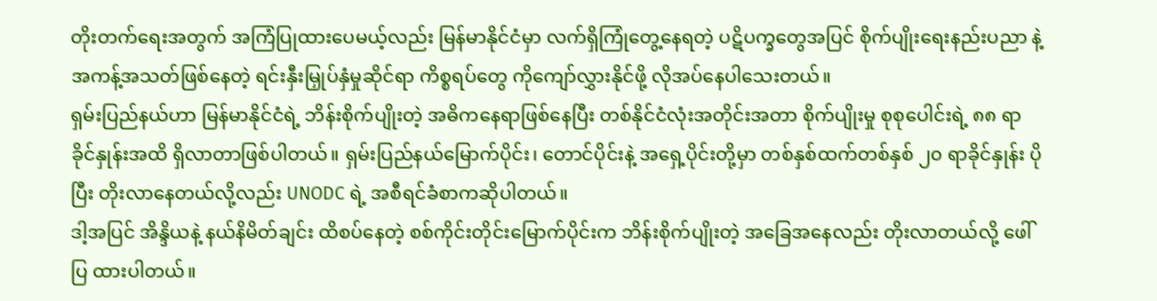တိုးတက်ရေးအတွက် အကြံပြုထားပေမယ့်လည်း မြန်မာနိုင်ငံမှာ လက်ရှိကြုံတွေ့နေရတဲ့ ပဋိပက္ခတွေအပြင် စိုက်ပျိုးရေးနည်းပညာ နဲ့ အကန့်အသတ်ဖြစ်နေတဲ့ ရင်းနှီးမြှုပ်နှံမှုဆိုင်ရာ ကိစ္စရပ်တွေ ကိုကျော်လွှားနိုင်ဖို့ လိုအပ်နေပါသေးတယ်။
ရှမ်းပြည်နယ်ဟာ မြန်မာနိုင်ငံရဲ့ ဘိန်းစိုက်ပျိုးတဲ့ အဓိကနေရာဖြစ်နေပြီး တစ်နိုင်ငံလုံးအတိုင်းအတာ စိုက်ပျိုးမှု စုစုပေါင်းရဲ့ ၈၈ ရာခိုင်နှုန်းအထိ ရှိလာတာဖြစ်ပါတယ်။ ရှမ်းပြည်နယ်မြောက်ပိုင်း၊ တောင်ပိုင်းနဲ့ အရှေ့ပိုင်းတို့မှာ တစ်နှစ်ထက်တစ်နှစ် ၂၀ ရာခိုင်နှုန်း ပိုပြီး တိုးလာနေတယ်လို့လည်း UNODC ရဲ့ အစီရင်ခံစာကဆိုပါတယ်။
ဒါ့အပြင် အိန္ဒိယနဲ့ နယ်နိမိတ်ချင်း ထိစပ်နေတဲ့ စစ်ကိုင်းတိုင်းမြောက်ပိုင်းက ဘိန်းစိုက်ပျိုးတဲ့ အခြေအနေလည်း တိုးလာတယ်လို့ ဖေါ်ပြ ထားပါတယ်။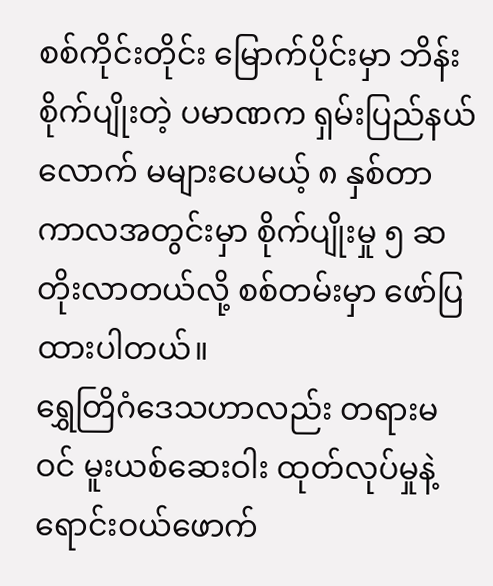စစ်ကိုင်းတိုင်း မြောက်ပိုင်းမှာ ဘိန်းစိုက်ပျိုးတဲ့ ပမာဏက ရှမ်းပြည်နယ်လောက် မများပေမယ့် ၈ နှစ်တာ ကာလအတွင်းမှာ စိုက်ပျိုးမှု ၅ ဆတိုးလာတယ်လို့ စစ်တမ်းမှာ ဖော်ပြထားပါတယ်။
ရွှေတြိဂံဒေသဟာလည်း တရားမဝင် မူးယစ်ဆေးဝါး ထုတ်လုပ်မှုနဲ့ ရောင်းဝယ်ဖောက်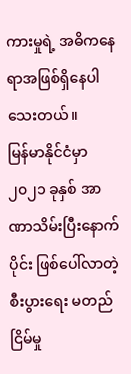ကားမှုရဲ့ အဓိကနေရာအဖြစ်ရှိနေပါသေးတယ်။
မြန်မာနိုင်ငံမှာ ၂၀၂၁ ခုနှစ် အာဏာသိမ်းပြီးနောက်ပိုင်း ဖြစ်ပေါ်လာတဲ့ စီးပွားရေး မတည်ငြိမ်မှု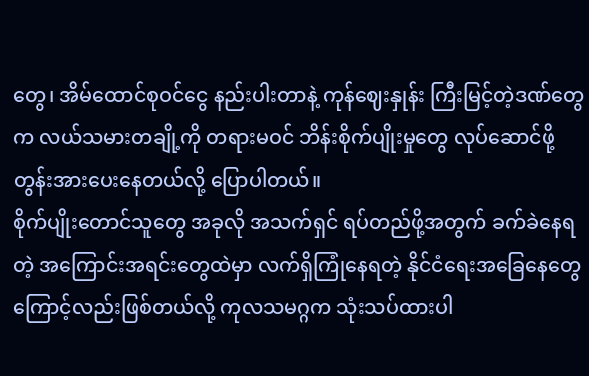တွေ၊ အိမ်ထောင်စုဝင်ငွေ နည်းပါးတာနဲ့ ကုန်ဈေးနှုန်း ကြီးမြင့်တဲ့ဒဏ်တွေက လယ်သမားတချို့ကို တရားမဝင် ဘိန်းစိုက်ပျိုးမှုတွေ လုပ်ဆောင်ဖို့ တွန်းအားပေးနေတယ်လို့ ပြောပါတယ်။
စိုက်ပျိုးတောင်သူတွေ အခုလို အသက်ရှင် ရပ်တည်ဖို့အတွက် ခက်ခဲနေရတဲ့ အကြောင်းအရင်းတွေထဲမှာ လက်ရှိကြုံနေရတဲ့ နိုင်ငံရေးအခြေနေတွေကြောင့်လည်းဖြစ်တယ်လို့ ကုလသမဂ္ဂက သုံးသပ်ထားပါ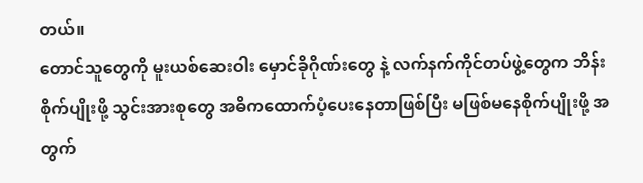တယ်။
တောင်သူတွေကို မူးယစ်ဆေးဝါး မှောင်ခိုဂိုဏ်းတွေ နဲ့ လက်နက်ကိုင်တပ်ဖွဲ့တွေက ဘိန်းစိုက်ပျိုးဖို့ သွင်းအားစုတွေ အဓိကထောက်ပံ့ပေးနေတာဖြစ်ပြီး မဖြစ်မနေစိုက်ပျိုးဖို့ အတွက်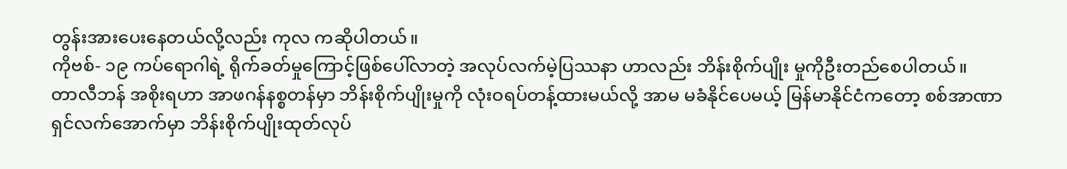တွန်းအားပေးနေတယ်လို့လည်း ကုလ ကဆိုပါတယ်။
ကိုဗစ်- ၁၉ ကပ်ရောဂါရဲ့ ရိုက်ခတ်မှုကြောင့်ဖြစ်ပေါ်လာတဲ့ အလုပ်လက်မဲ့ပြဿနာ ဟာလည်း ဘိန်းစိုက်ပျိုး မှုကိုဦးတည်စေပါတယ်။
တာလီဘန် အစိုးရဟာ အာဖဂန်နစ္စတန်မှာ ဘိန်းစိုက်ပျိုးမှုကို လုံးဝရပ်တန့်ထားမယ်လို့ အာမ မခံနိုင်ပေမယ့် မြန်မာနိုင်ငံကတော့ စစ်အာဏာရှင်လက်အောက်မှာ ဘိန်းစိုက်ပျိုးထုတ်လုပ်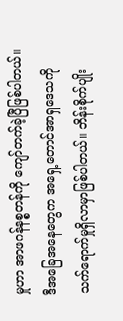မှုဟာ အာဖဂန်နစ္စတန်ကို ကျော်တက်ခဲ့ပြီဖြစ်ပါတယ်။
ဒီအခြေအနေတွေက အရှေ့တောင်အာရှဒေသကို သက်ရောက်မှုရှိလာမှာဖြစ်ပါတယ်။ ဘိန်းစိုက်ပျိုး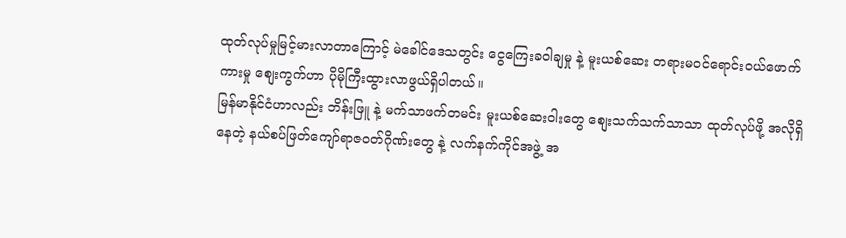ထုတ်လုပ်မှုမြင့်မားလာတာကြောင့် မဲခေါင်ဒေသတွင်း ငွေကြေးခဝါချမှု နဲ့ မူးယစ်ဆေး တရားမဝင်ရောင်းဝယ်ဖောက်ကားမှု စျေးကွက်ဟာ ပိုမိုကြီးထွားလာဖွယ်ရှိပါတယ်။
မြန်မာနိုင်ငံဟာလည်း ဘိန်းဖြူ နဲ့ မက်သာဖက်တမင်း မူးယစ်ဆေးဝါးတွေ စျေးသက်သက်သာသာ ထုတ်လုပ်ဖို့ အလိုရှိနေတဲ့ နယ်စပ်ဖြတ်ကျော်ရာဇဝတ်ဂိုဏ်းတွေ နဲ့ လက်နက်ကိုင်အဖွဲ့ အ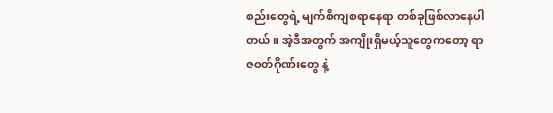စည်းတွေရဲ့ မျက်စိကျစရာနေရာ တစ်ခုဖြစ်လာနေပါတယ်။ အဲ့ဒီအတွက် အကျိုးရှိမယ့်သူတွေကတော့ ရာဇဝတ်ဂိုဏ်းတွေ နဲ့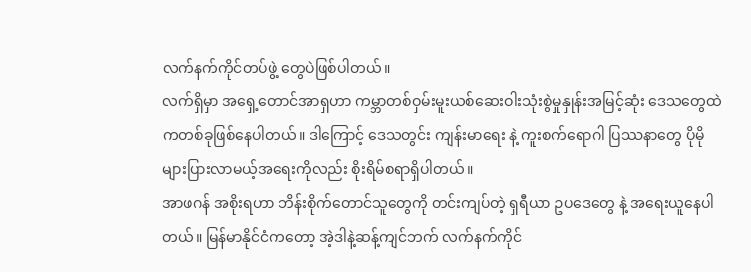လက်နက်ကိုင်တပ်ဖွဲ့ တွေပဲဖြစ်ပါတယ်။
လက်ရှိမှာ အရှေ့တောင်အာရှဟာ ကမ္ဘာတစ်ဝှမ်းမူးယစ်ဆေးဝါးသုံးစွဲမှုနှုန်းအမြင့်ဆုံး ဒေသတွေထဲကတစ်ခုဖြစ်နေပါတယ်။ ဒါကြောင့် ဒေသတွင်း ကျန်းမာရေး နဲ့ ကူးစက်ရောဂါ ပြဿနာတွေ ပိုမိုများပြားလာမယ့်အရေးကိုလည်း စိုးရိမ်စရာရှိပါတယ်။
အာဖဂန် အစိုးရဟာ ဘိန်းစိုက်တောင်သူတွေကို တင်းကျပ်တဲ့ ရှရီယာ ဥပဒေတွေ နဲ့ အရေးယူနေပါတယ်။ မြန်မာနိုင်ငံကတော့ အဲ့ဒါနဲ့ဆန့်ကျင်ဘက် လက်နက်ကိုင်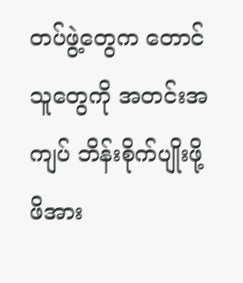တပ်ဖွဲ့တွေက တောင်သူတွေကို အတင်းအကျပ် ဘိန်းစိုက်ပျိုးဖို့ ဖိအား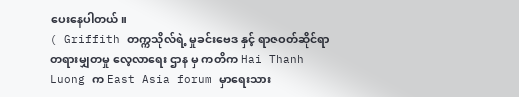ပေးနေပါတယ်။
( Griffith တက္ကသိုလ်ရဲ့ မှုခင်းဗေဒ နှင့် ရာဇဝတ်ဆိုင်ရာ တရားမျှတမှု လေ့လာရေး ဌာန မှ ကတိက Hai Thanh Luong က East Asia forum မှာရေးသား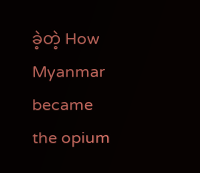ခဲ့တဲ့ How Myanmar became the opium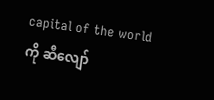capital of the world ကို ဆီလျော်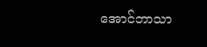အောင်ဘာသာ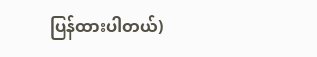ပြန်ထားပါတယ်)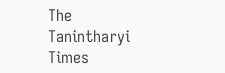The Tanintharyi Times